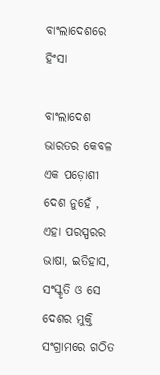ବାଂଲାଦେଶରେ ହିଂସା

ବାଂଲାଦେଶ ଭାରତର କେବଳ ଏକ ପଡ଼ୋଶୀ ଦେଶ ନୁହେଁ , ଏହା ପରସ୍ପରର ଭାଷା, ଇତିହାସ, ସଂସ୍କୃତି ଓ ସେ ଦେଶର ମୁକ୍ତି ସଂଗ୍ରାମରେ ଗଠିତ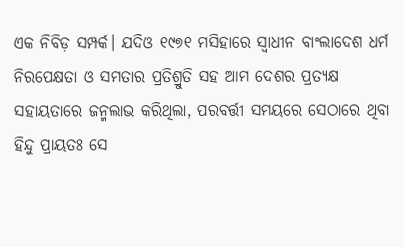ଏକ ନିବିଡ଼ ସମ୍ପର୍କ। ଯଦିଓ ୧୯୭୧ ମସିହାରେ ସ୍ବାଧୀନ ବାଂଲାଦେଶ ଧର୍ମ ନିରପେକ୍ଷତା ଓ ସମତାର ପ୍ରତିଶ୍ରୁତି ସହ ଆମ ଦେଶର ପ୍ରତ୍ୟକ୍ଷ ସହାୟତାରେ ଜନ୍ମଲାଭ କରିଥିଲା, ପରବର୍ତ୍ତୀ ସମୟରେ ସେଠାରେ ଥିବା ହିନ୍ଦୁ ପ୍ରାୟତଃ ସେ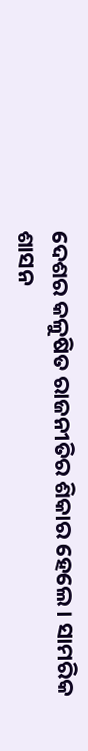ଦେଶର କଳୁଷିତ ରାଜନୀତିର ଶିକାର ହେଲେ। ସାମରିକ ଶାସନ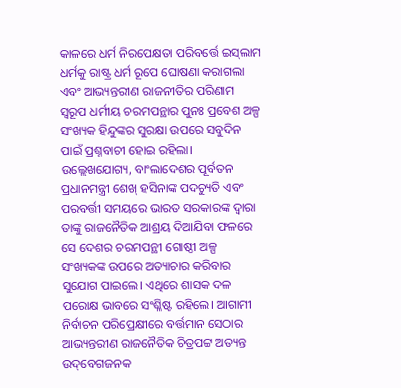କାଳରେ ଧର୍ମ ନିରପେକ୍ଷତା ପରିବର୍ତ୍ତେ ଇସ୍‌ଲାମ ଧର୍ମକୁ ରାଷ୍ଟ୍ର ଧର୍ମ ରୂପେ ଘୋଷଣା କରାଗଲା ଏବଂ ଆଭ୍ୟନ୍ତରୀଣ ରାଜନୀତିର ପରିଣାମ ସ୍ବରୂପ ଧର୍ମୀୟ ଚରମପନ୍ଥାର ପୁନଃ ପ୍ରବେଶ ଅଳ୍ପ ସଂଖ୍ୟକ ହିନ୍ଦୁଙ୍କର ସୁରକ୍ଷା ଉପରେ ସବୁଦିନ ପାଇଁ ପ୍ରଶ୍ନବାଚୀ ହୋଇ ରହିଲା।
ଉଲ୍ଲେଖଯୋଗ୍ୟ, ବାଂଲାଦେଶର ପୂର୍ବତନ ପ୍ରଧାନମନ୍ତ୍ରୀ ଶେଖ୍‌ ହସିନାଙ୍କ ପଦଚ୍ୟୁତି ଏବଂ ପରବର୍ତ୍ତୀ ସମୟରେ ଭାରତ ସରକାରଙ୍କ ଦ୍ୱାରା ତାଙ୍କୁ ରାଜନୈତିକ ଆଶ୍ରୟ ଦିଆଯିବା ଫଳରେ ସେ ଦେଶର ଚରମପନ୍ଥୀ ଗୋଷ୍ଠୀ ଅଳ୍ପ ସଂଖ୍ୟକଙ୍କ ଉପରେ ଅତ୍ୟାଚାର କରିବାର ସୁଯୋଗ ପାଇଲେ। ଏଥିରେ ଶାସକ ଦଳ ପରୋକ୍ଷ ଭାବରେ ସଂଶ୍ଳିଷ୍ଟ ରହିଲେ। ଆଗାମୀ ନିର୍ବାଚନ ପରିପ୍ରେକ୍ଷୀରେ ବର୍ତ୍ତମାନ ସେଠାର ଆଭ୍ୟନ୍ତରୀଣ ରାଜନୈତିକ ଚିତ୍ରପଟ୍ଟ ଅତ୍ୟନ୍ତ ଉଦ୍‌ବେଗଜନକ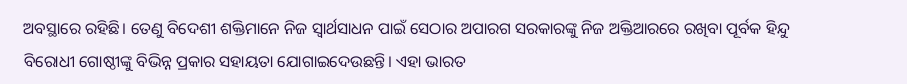ଅବସ୍ଥାରେ ରହିଛି। ତେଣୁ ବିଦେଶୀ ଶକ୍ତିମାନେ ନିଜ ସ୍ବାର୍ଥସାଧନ ପାଇଁ ସେଠାର ଅପାରଗ ସରକାରଙ୍କୁ ନିଜ ଅକ୍ତିଆରରେ ରଖିବା ପୂର୍ବକ ହିନ୍ଦୁ ବିରୋଧୀ ଗୋଷ୍ଠୀଙ୍କୁ ବିଭିନ୍ନ ପ୍ରକାର ସହାୟତା ଯୋଗାଇଦେଉଛନ୍ତି। ଏହା ଭାରତ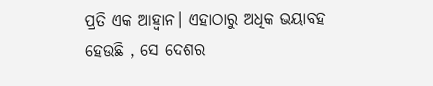ପ୍ରତି ଏକ ଆହ୍ବାନ। ଏହାଠାରୁ ଅଧିକ ଭୟାବହ ହେଉଛି , ସେ ଦେଶର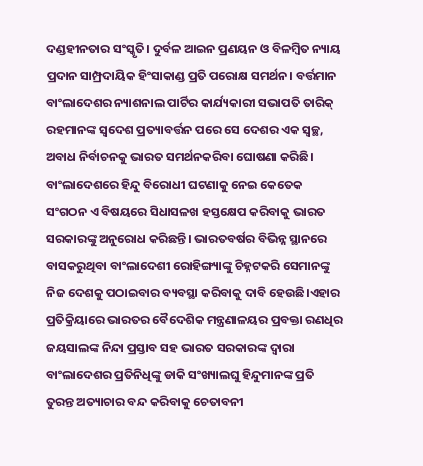ଦଣ୍ଡହୀନତାର ସଂସ୍କୃତି। ଦୁର୍ବଳ ଆଇନ ପ୍ରଣୟନ ଓ ବିଳମ୍ବିତ ନ୍ୟାୟ ପ୍ରଦାନ ସାମ୍ପ୍ରଦାୟିକ ହିଂସାକାଣ୍ଡ ପ୍ରତି ପରୋକ୍ଷ ସମର୍ଥନ। ବର୍ତ୍ତମାନ ବାଂଲାଦେଶର ନ୍ୟାଶନାଲ ପାର୍ଟିର କାର୍ଯ୍ୟକାରୀ ସଭାପତି ତାରିକ୍‌ ରହମାନଙ୍କ ସ୍ବଦେଶ ପ୍ରତ୍ୟାବର୍ତ୍ତନ ପରେ ସେ ଦେଶର ଏକ ସ୍ବଚ୍ଛ, ଅବାଧ ନିର୍ବାଚନକୁ ଭାରତ ସମର୍ଥନକରିବା ଘୋଷଣା କରିଛି।
ବାଂଲାଦେଶରେ ହିନ୍ଦୁ ବିରୋଧୀ ଘଟଣାକୁ ନେଇ କେତେକ ସଂଗଠନ ଏ ବିଷୟରେ ସିଧାସଳଖ ହସ୍ତକ୍ଷେପ କରିବାକୁ ଭାରତ ସରକାରଙ୍କୁ ଅନୁରୋଧ କରିଛନ୍ତି। ଭାରତବର୍ଷର ବିଭିନ୍ନ ସ୍ଥାନରେ ବାସକରୁଥିବା ବାଂଲାଦେଶୀ ରୋହିଙ୍ଗ୍ୟାଙ୍କୁ ଚିହ୍ନଟକରି ସେମାନଙ୍କୁ ନିଜ ଦେଶକୁ ପଠାଇବାର ବ୍ୟବସ୍ଥା କରିବାକୁ ଦାବି ହେଉଛି।ଏହାର ପ୍ରତିକ୍ରିୟାରେ ଭାରତର ବୈଦେଶିକ ମନ୍ତ୍ରଣାଳୟର ପ୍ରବକ୍ତା ରଣଧିର ଜୟସାଲଙ୍କ ନିନ୍ଦା ପ୍ରସ୍ତାବ ସହ ଭାରତ ସରକାରଙ୍କ ଦ୍ୱାରା ବାଂଲାଦେଶର ପ୍ରତିନିଧିଙ୍କୁ ଡାକି ସଂଖ୍ୟାଲଘୁ ହିନ୍ଦୁମାନଙ୍କ ପ୍ରତି ତୁରନ୍ତ ଅତ୍ୟାଚାର ବନ୍ଦ କରିବାକୁ ଚେତାବନୀ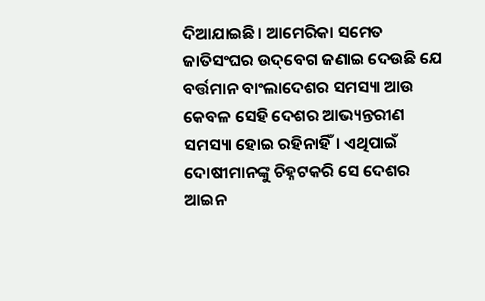ଦିଆଯାଇଛି। ଆମେରିକା ସମେତ ଜାତିସଂଘର ଉଦ୍‌ବେଗ ଜଣାଇ ଦେଉଛି ଯେ ବର୍ତ୍ତମାନ ବାଂଲାଦେଶର ସମସ୍ୟା ଆଉ କେବଳ ସେହି ଦେଶର ଆଭ୍ୟନ୍ତରୀଣ ସମସ୍ୟା ହୋଇ ରହିନାହିଁ। ଏଥିପାଇଁ ଦୋଷୀମାନଙ୍କୁ ଚିହ୍ନଟକରି ସେ ଦେଶର ଆଇନ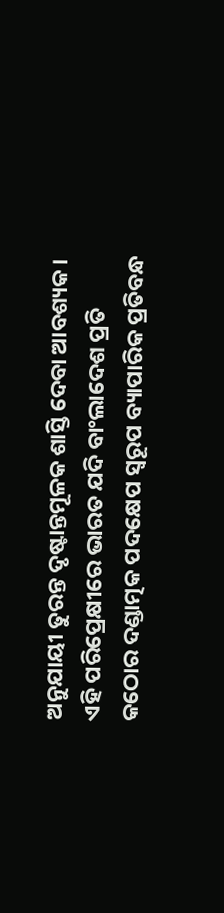ଅନୁଯାୟୀ ତୁରନ୍ତ ଦୃଷ୍ଟାନ୍ତମୂଳକ ଶାସ୍ତି ଦେବା ଆବଶ୍ୟକ।
ଏହି ପରିପ୍ରେକ୍ଷୀରେ ଭାରତ ଯଦି ବାଂଲାଦେଶ ପ୍ରତି କଠୋର ଦଣ୍ଡାତ୍ମକ ପଦକ୍ଷେପ ସ୍ବରୂପ ବ୍ୟାପାରିକ ପ୍ରତିବନ୍ଧ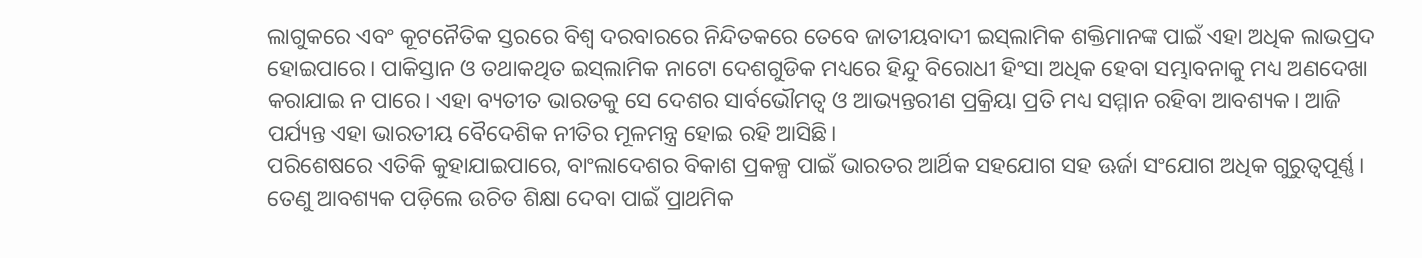ଲାଗୁକରେ ଏବଂ କୂଟନୈତିକ ସ୍ତରରେ ବିଶ୍ୱ ଦରବାରରେ ନିନ୍ଦିତକରେ ତେବେ ଜାତୀୟବାଦୀ ଇସ୍‌ଲାମିକ ଶକ୍ତିମାନଙ୍କ ପାଇଁ ଏହା ଅଧିକ ଲାଭପ୍ରଦ ହୋଇପାରେ। ପାକିସ୍ତାନ ଓ ତଥାକଥିତ ଇସ୍‌ଲାମିକ ନାଟୋ ଦେଶଗୁଡିକ ମଧ୍ୟରେ ହିନ୍ଦୁ ବିରୋଧୀ ହିଂସା ଅଧିକ ହେବା ସମ୍ଭାବନାକୁ ମଧ୍ୟ ଅଣଦେଖା କରାଯାଇ ନ ପାରେ। ଏହା ବ୍ୟତୀତ ଭାରତକୁ ସେ ଦେଶର ସାର୍ବଭୌମତ୍ୱ ଓ ଆଭ୍ୟନ୍ତରୀଣ ପ୍ରକ୍ରିୟା ପ୍ରତି ମଧ୍ୟ ସମ୍ମାନ ରହିବା ଆବଶ୍ୟକ। ଆଜି ପର୍ଯ୍ୟନ୍ତ ଏହା ଭାରତୀୟ ବୈଦେଶିକ ନୀତିର ମୂଳମନ୍ତ୍ର ହୋଇ ରହି ଆସିଛି।
ପରିଶେଷରେ ଏତିକି କୁହାଯାଇପାରେ, ବାଂଲାଦେଶର ବିକାଶ ପ୍ରକଳ୍ପ ପାଇଁ ଭାରତର ଆର୍ଥିକ ସହଯୋଗ ସହ ଊର୍ଜା ସଂଯୋଗ ଅଧିକ ଗୁରୁତ୍ୱପୂର୍ଣ୍ଣ। ତେଣୁ ଆବଶ୍ୟକ ପଡ଼ିଲେ ଉଚିତ ଶିକ୍ଷା ଦେବା ପାଇଁ ପ୍ରାଥମିକ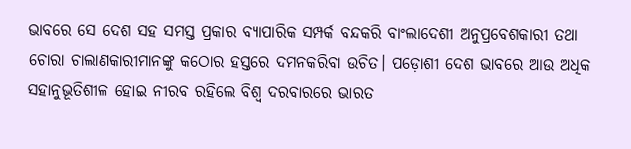ଭାବରେ ସେ ଦେଶ ସହ ସମସ୍ତ ପ୍ରକାର ବ୍ୟାପାରିକ ସମ୍ପର୍କ ବନ୍ଦକରି ବାଂଲାଦେଶୀ ଅନୁପ୍ରବେଶକାରୀ ତଥା ଚୋରା ଚାଲାଣକାରୀମାନଙ୍କୁ କଠୋର ହସ୍ତରେ ଦମନକରିବା ଉଚିତ। ପଡ଼ୋଶୀ ଦେଶ ଭାବରେ ଆଉ ଅଧିକ ସହାନୁଭୂତିଶୀଳ ହୋଇ ନୀରବ ରହିଲେ ବିଶ୍ୱ ଦରବାରରେ ଭାରତ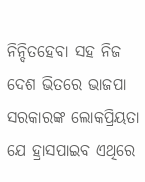ନିନ୍ଦିତହେବା ସହ ନିଜ ଦେଶ ଭିତରେ ଭାଜପା ସରକାରଙ୍କ ଲୋକପ୍ରିୟତା ଯେ ହ୍ରାସପାଇବ ଏଥିରେ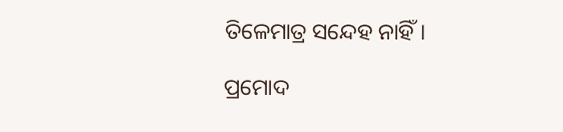ତିଳେମାତ୍ର ସନ୍ଦେହ ନାହିଁ।

ପ୍ରମୋଦ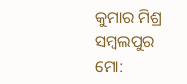କୁମାର ମିଶ୍ର
ସମ୍ବଲପୁର
ମୋ: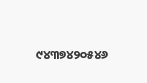୯୪୩୭୪୨୦୫୪୬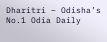Dharitri – Odisha’s No.1 Odia Daily